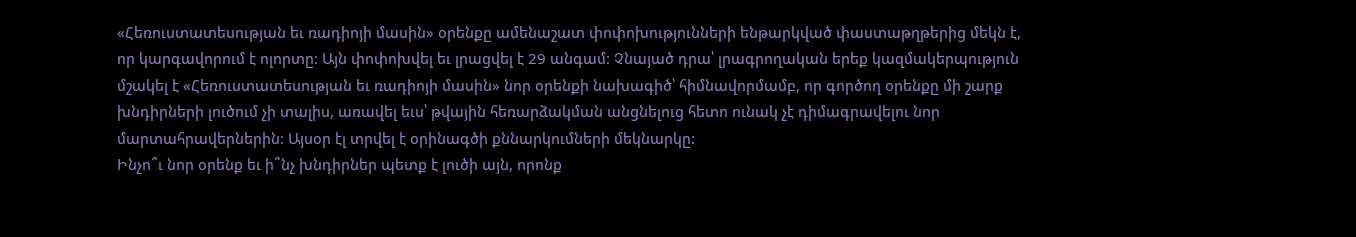«Հեռուստատեսության եւ ռադիոյի մասին» օրենքը ամենաշատ փոփոխությունների ենթարկված փաստաթղթերից մեկն է, որ կարգավորում է ոլորտը: Այն փոփոխվել եւ լրացվել է 29 անգամ: Չնայած դրա՝ լրագրողական երեք կազմակերպություն մշակել է «Հեռուստատեսության եւ ռադիոյի մասին» նոր օրենքի նախագիծ՝ հիմնավորմամբ, որ գործող օրենքը մի շարք խնդիրների լուծում չի տալիս, առավել եւս՝ թվային հեռարձակման անցնելուց հետո ունակ չէ դիմագրավելու նոր մարտահրավերներին: Այսօր էլ տրվել է օրինագծի քննարկումների մեկնարկը:
Ինչո՞ւ նոր օրենք եւ ի՞նչ խնդիրներ պետք է լուծի այն, որոնք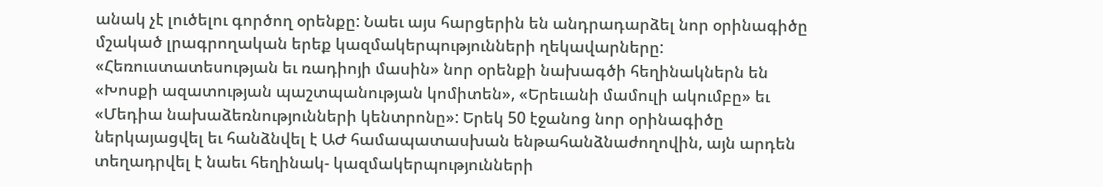անակ չէ լուծելու գործող օրենքը: Նաեւ այս հարցերին են անդրադարձել նոր օրինագիծը մշակած լրագրողական երեք կազմակերպությունների ղեկավարները:
«Հեռուստատեսության եւ ռադիոյի մասին» նոր օրենքի նախագծի հեղինակներն են «Խոսքի ազատության պաշտպանության կոմիտեն», «Երեւանի մամուլի ակումբը» եւ «Մեդիա նախաձեռնությունների կենտրոնը»: Երեկ 50 էջանոց նոր օրինագիծը ներկայացվել եւ հանձնվել է ԱԺ համապատասխան ենթահանձնաժողովին, այն արդեն տեղադրվել է նաեւ հեղինակ- կազմակերպությունների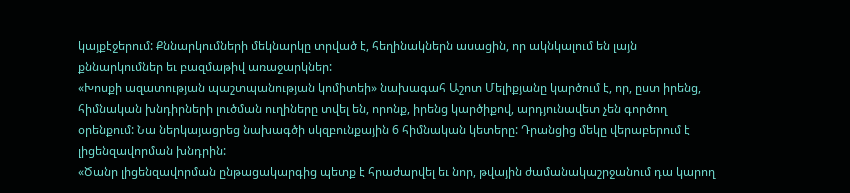կայքէջերում: Քննարկումների մեկնարկը տրված է, հեղինակներն ասացին, որ ակնկալում են լայն քննարկումներ եւ բազմաթիվ առաջարկներ:
«Խոսքի ազատության պաշտպանության կոմիտեի» նախագահ Աշոտ Մելիքյանը կարծում է, որ, ըստ իրենց, հիմնական խնդիրների լուծման ուղիները տվել են, որոնք, իրենց կարծիքով, արդյունավետ չեն գործող օրենքում: Նա ներկայացրեց նախագծի սկզբունքային 6 հիմնական կետերը: Դրանցից մեկը վերաբերում է լիցենզավորման խնդրին:
«Ծանր լիցենզավորման ընթացակարգից պետք է հրաժարվել եւ նոր, թվային ժամանակաշրջանում դա կարող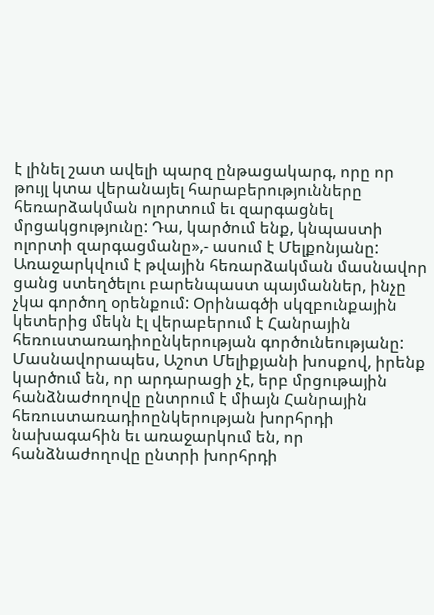է լինել շատ ավելի պարզ ընթացակարգ, որը որ թույլ կտա վերանայել հարաբերությունները հեռարձակման ոլորտում եւ զարգացնել մրցակցությունը: Դա, կարծում ենք, կնպաստի ոլորտի զարգացմանը»,- ասում է Մելքոնյանը:
Առաջարկվում է թվային հեռարձակման մասնավոր ցանց ստեղծելու բարենպաստ պայմաններ, ինչը չկա գործող օրենքում: Օրինագծի սկզբունքային կետերից մեկն էլ վերաբերում է Հանրային հեռուստառադիոընկերության գործունեությանը: Մասնավորապես, Աշոտ Մելիքյանի խոսքով, իրենք կարծում են, որ արդարացի չէ, երբ մրցութային հանձնաժողովը ընտրում է միայն Հանրային հեռուստառադիոընկերության խորհրդի նախագահին եւ առաջարկում են, որ հանձնաժողովը ընտրի խորհրդի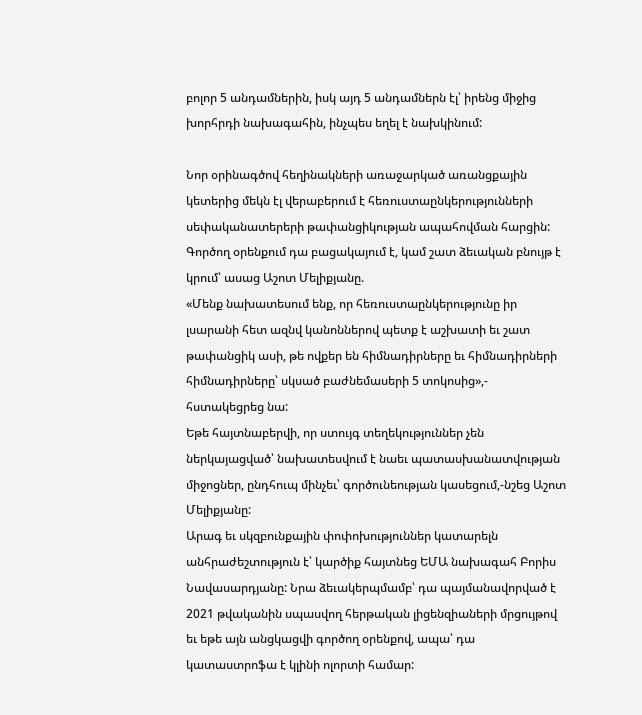բոլոր 5 անդամներին, իսկ այդ 5 անդամներն էլ՝ իրենց միջից խորհրդի նախագահին, ինչպես եղել է նախկինում:

Նոր օրինագծով հեղինակների առաջարկած առանցքային կետերից մեկն էլ վերաբերում է հեռուստաընկերությունների սեփականատերերի թափանցիկության ապահովման հարցին: Գործող օրենքում դա բացակայում է, կամ շատ ձեւական բնույթ է կրում՝ ասաց Աշոտ Մելիքյանը.
«Մենք նախատեսում ենք, որ հեռուստաընկերությունը իր լսարանի հետ ազնվ կանոններով պետք է աշխատի եւ շատ թափանցիկ ասի, թե ովքեր են հիմնադիրները եւ հիմնադիրների հիմնադիրները՝ սկսած բաժնեմասերի 5 տոկոսից»,- հստակեցրեց նա:
Եթե հայտնաբերվի, որ ստույգ տեղեկություններ չեն ներկայացված՝ նախատեսվում է նաեւ պատասխանատվության միջոցներ, ընդհուպ մինչեւ՝ գործունեության կասեցում,-նշեց Աշոտ Մելիքյանը:
Արագ եւ սկզբունքային փոփոխություններ կատարելն անհրաժեշտություն է՝ կարծիք հայտնեց ԵՄԱ նախագահ Բորիս Նավասարդյանը: Նրա ձեւակերպմամբ՝ դա պայմանավորված է 2021 թվականին սպասվող հերթական լիցենզիաների մրցույթով եւ եթե այն անցկացվի գործող օրենքով, ապա՝ դա կատաստրոֆա է կլինի ոլորտի համար: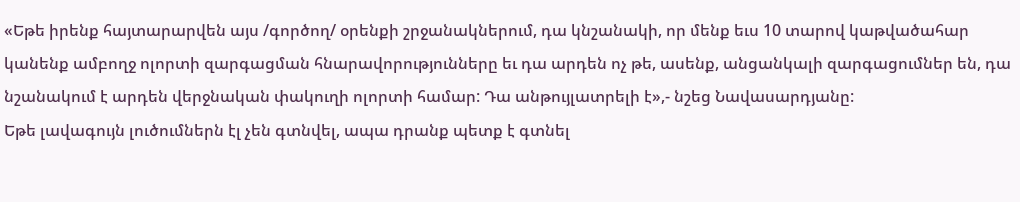«Եթե իրենք հայտարարվեն այս /գործող/ օրենքի շրջանակներում, դա կնշանակի, որ մենք եւս 10 տարով կաթվածահար կանենք ամբողջ ոլորտի զարգացման հնարավորությունները եւ դա արդեն ոչ թե, ասենք, անցանկալի զարգացումներ են, դա նշանակում է արդեն վերջնական փակուղի ոլորտի համար: Դա անթույլատրելի է»,- նշեց Նավասարդյանը:
Եթե լավագույն լուծումներն էլ չեն գտնվել, ապա դրանք պետք է գտնել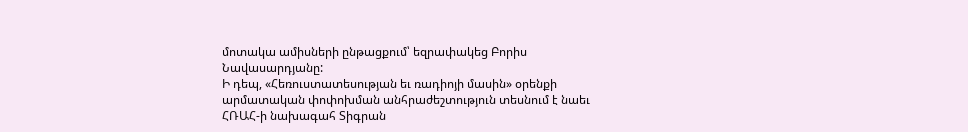մոտակա ամիսների ընթացքում՝ եզրափակեց Բորիս Նավասարդյանը:
Ի դեպ, «Հեռուստատեսության եւ ռադիոյի մասին» օրենքի արմատական փոփոխման անհրաժեշտություն տեսնում է նաեւ ՀՌԱՀ-ի նախագահ Տիգրան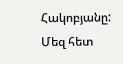Հակոբյանը: Մեզ հետ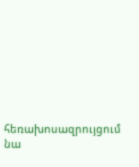հեռախոսազրույցում նա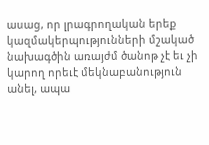ասաց, որ լրագրողական երեք կազմակերպությունների մշակած նախագծին առայժմ ծանոթ չէ եւ չի կարող որեւէ մեկնաբանություն անել, ապա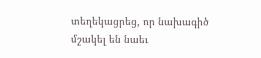տեղեկացրեց, որ նախագիծ մշակել են նաեւ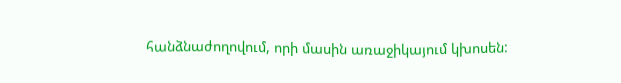հանձնաժողովում, որի մասին առաջիկայում կխոսեն: